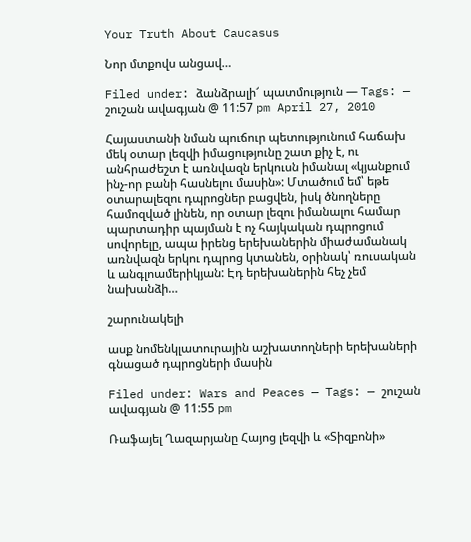Your Truth About Caucasus

Նոր մտքովս անցավ…

Filed under: ձանձրալի՜ պատմություն — Tags: — շուշան ավագյան @ 11:57 pm April 27, 2010

Հայաստանի նման պուճուր պետությունում հաճախ մեկ օտար լեզվի իմացությունը շատ քիչ է, ու անհրաժեշտ է առնվազն երկուսն իմանալ «կյանքում ինչ-որ բանի հասնելու մասին»: Մտածում եմ՝ եթե օտարալեզու դպրոցներ բացվեն, իսկ ծնողները համոզված լինեն, որ օտար լեզու իմանալու համար պարտադիր պայման է ոչ հայկական դպրոցում սովորելը, ապա իրենց երեխաներին միաժամանակ առնվազն երկու դպրոց կտանեն, օրինակ՝ ռուսական և անգլոամերիկյան: Էդ երեխաներին հեչ չեմ նախանձի…

շարունակելի

ասք նոմենկլատուրային աշխատողների երեխաների գնացած դպրոցների մասին

Filed under: Wars and Peaces — Tags: — շուշան ավագյան @ 11:55 pm

Ռաֆայել Ղազարյանը Հայոց լեզվի և «Տիզբոնի»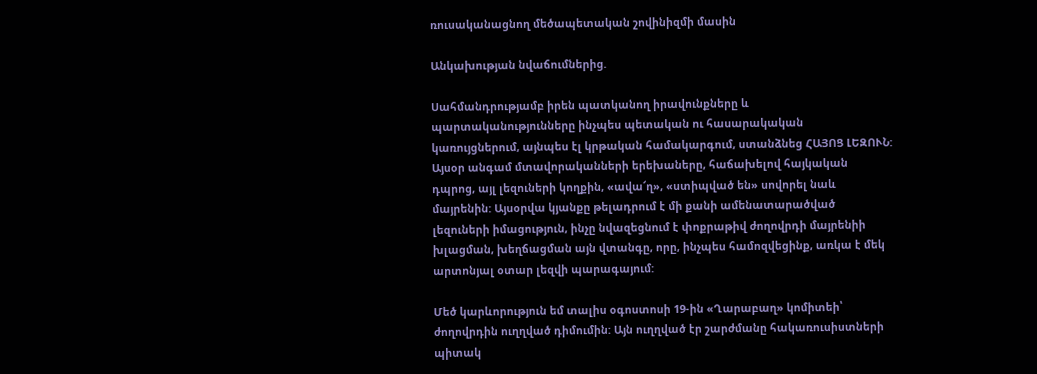ռուսականացնող մեծապետական շովինիզմի մասին

Անկախության նվաճումներից.

Սահմանդրությամբ իրեն պատկանող իրավունքները և պարտականությունները ինչպես պետական ու հասարակական կառույցներում, այնպես էլ կրթական համակարգում, ստանձնեց ՀԱՅՈՑ ԼԵԶՈՒՆ: Այսօր անգամ մտավորականների երեխաները, հաճախելով հայկական դպրոց, այլ լեզուների կողքին, «ավա՜ղ», «ստիպված են» սովորել նաև մայրենին: Այսօրվա կյանքը թելադրում է մի քանի ամենատարածված լեզուների իմացություն, ինչը նվազեցնում է փոքրաթիվ ժողովրդի մայրենիի խլացման, խեղճացման այն վտանգը, որը, ինչպես համոզվեցինք, առկա է մեկ արտոնյալ օտար լեզվի պարագայում:

Մեծ կարևորություն եմ տալիս օգոստոսի 19-ին «Ղարաբաղ» կոմիտեի՝ ժողովրդին ուղղված դիմումին: Այն ուղղված էր շարժմանը հակառուսիստների պիտակ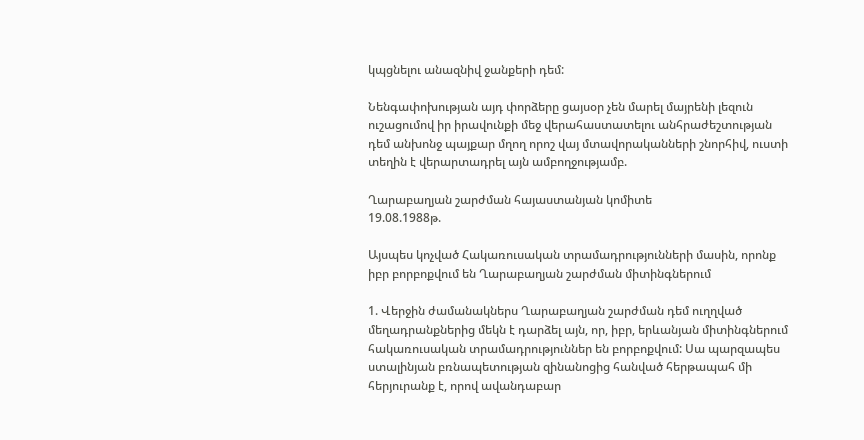կպցնելու անազնիվ ջանքերի դեմ:

Նենգափոխության այդ փորձերը ցայսօր չեն մարել մայրենի լեզուն ուշացումով իր իրավունքի մեջ վերահաստատելու անհրաժեշտության դեմ անխոնջ պայքար մղող որոշ վայ մտավորականների շնորհիվ, ուստի տեղին է վերարտադրել այն ամբողջությամբ.

Ղարաբաղյան շարժման հայաստանյան կոմիտե
19.08.1988թ.

Այսպես կոչված Հակառուսական տրամադրությունների մասին, որոնք իբր բորբոքվում են Ղարաբաղյան շարժման միտինգներում

1. Վերջին ժամանակներս Ղարաբաղյան շարժման դեմ ուղղված մեղադրանքներից մեկն է դարձել այն, որ, իբր, երևանյան միտինգներում հակառուսական տրամադրություններ են բորբոքվում: Սա պարզապես ստալինյան բռնապետության զինանոցից հանված հերթապահ մի հերյուրանք է, որով ավանդաբար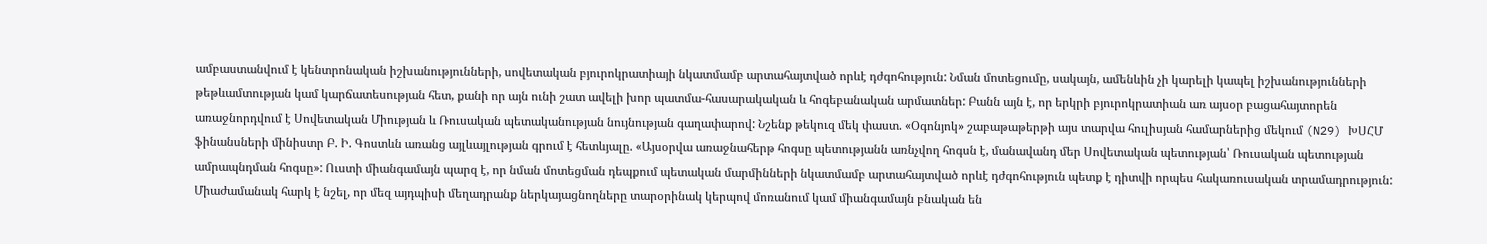ամբաստանվում է կենտրոնական իշխանությունների, սովետական բյուրոկրատիայի նկատմամբ արտահայտված որևէ դժգոհություն: Նման մոտեցումը, սակայն, ամենևին չի կարելի կապել իշխանությունների թեթևամտության կամ կարճատեսության հետ, քանի որ այն ունի շատ ավելի խոր պատմա-հասարակական և հոգեբանական արմատներ: Բանն այն է, որ երկրի բյուրոկրատիան առ այսօր բացահայտորեն առաջնորդվում է Սովետական Միության և Ռուսական պետականության նույնության գաղափարով: Նշենք թեկուզ մեկ փաստ. «Օգոնյոկ» շաբաթաթերթի այս տարվա հուլիսյան համարներից մեկում (N29) ԽՍՀՄ ֆինանսների մինիստր Բ. Ի. Գոստևն առանց այլևայլության գրում է հետևյալը. «Այսօրվա առաջնահերթ հոգսը պետությանն առնչվող հոգսն է, մանավանդ մեր Սովետական պետության՝ Ռուսական պետության ամրապնդման հոգսը»: Ուստի միանգամայն պարզ է, որ նման մոտեցման դեպքում պետական մարմինների նկատմամբ արտահայտված որևէ դժգոհություն պետք է դիտվի որպես հակառուսական տրամադրություն: Միաժամանակ հարկ է նշել, որ մեզ այդպիսի մեղադրանք ներկայացնողները տարօրինակ կերպով մոռանում կամ միանգամայն բնական են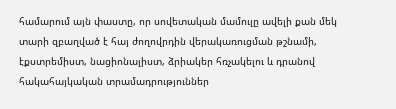համարում այն փաստը, որ սովետական մամուլը ավելի քան մեկ տարի զբաղված է հայ ժողովրդին վերակառուցման թշնամի, էքստրեմիստ, նացիոնալիստ, ձրիակեր հռչակելու և դրանով հակահայկական տրամադրություններ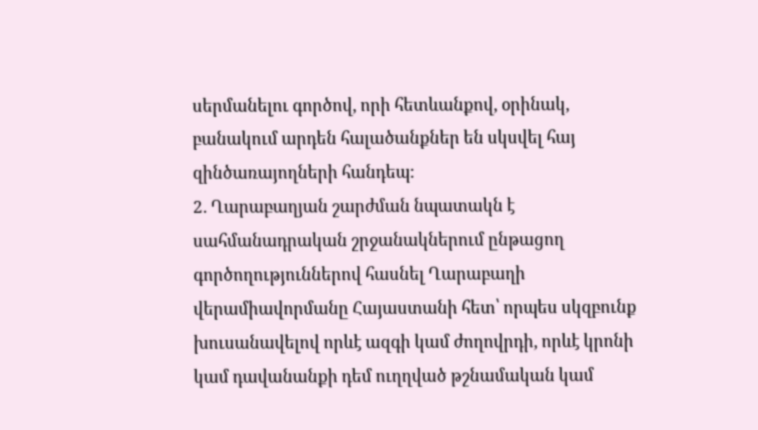սերմանելու գործով, որի հետևանքով, օրինակ, բանակում արդեն հալածանքներ են սկսվել հայ զինծառայողների հանդեպ:
2. Ղարաբաղյան շարժման նպատակն է սահմանադրական շրջանակներում ընթացող գործողություններով հասնել Ղարաբաղի վերամիավորմանը Հայաստանի հետ՝ որպես սկզբունք խուսանավելով որևէ ազգի կամ ժողովրդի, որևէ կրոնի կամ դավանանքի դեմ ուղղված թշնամական կամ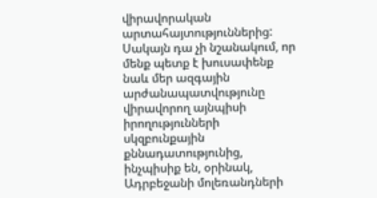վիրավորական արտահայտություններից: Սակայն դա չի նշանակում, որ մենք պետք է խուսափենք նաև մեր ազգային արժանապատվությունը վիրավորող այնպիսի իրողությունների սկզբունքային քննադատությունից, ինչպիսիք են, օրինակ, Ադրբեջանի մոլեռանդների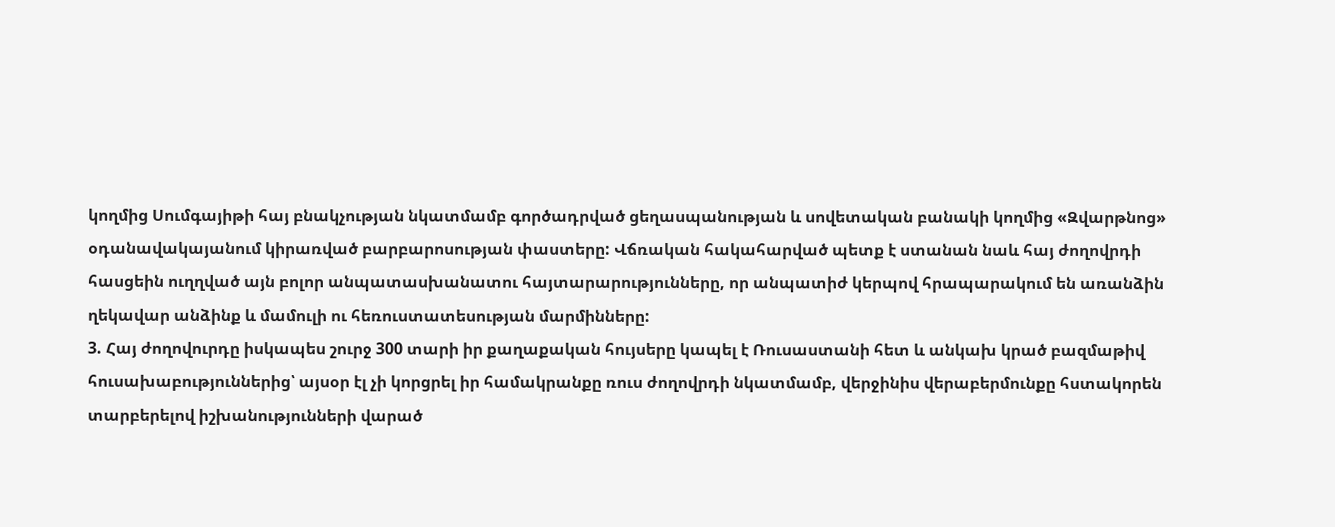կողմից Սումգայիթի հայ բնակչության նկատմամբ գործադրված ցեղասպանության և սովետական բանակի կողմից «Զվարթնոց» օդանավակայանում կիրառված բարբարոսության փաստերը: Վճռական հակահարված պետք է ստանան նաև հայ ժողովրդի հասցեին ուղղված այն բոլոր անպատասխանատու հայտարարությունները, որ անպատիժ կերպով հրապարակում են առանձին ղեկավար անձինք և մամուլի ու հեռուստատեսության մարմինները:
3. Հայ ժողովուրդը իսկապես շուրջ 300 տարի իր քաղաքական հույսերը կապել է Ռուսաստանի հետ և անկախ կրած բազմաթիվ հուսախաբություններից՝ այսօր էլ չի կորցրել իր համակրանքը ռուս ժողովրդի նկատմամբ, վերջինիս վերաբերմունքը հստակորեն տարբերելով իշխանությունների վարած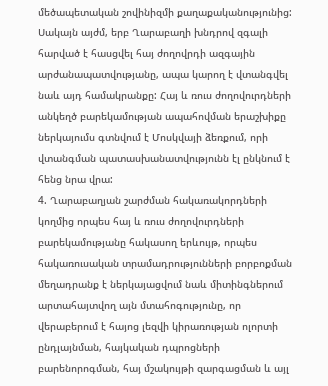մեծապետական շովինիզմի քաղաքականությունից: Սակայն այժմ, երբ Ղարաբաղի խնդրով զգալի հարված է հասցվել հայ ժողովրդի ազգային արժանապատվությանը, ապա կարող է վտանգվել նաև այդ համակրանքը: Հայ և ռուս ժողովուրդների անկեղծ բարեկամության ապահովման երաշխիքը ներկայումս գտնվում է Մոսկվայի ձեռքում, որի վտանգման պատասխանատվությունն էլ ընկնում է հենց նրա վրա:
4. Ղարաբաղյան շարժման հակառակորդների կողմից որպես հայ և ռուս ժողովուրդների բարեկամությանը հակասող երևույթ, որպես հակառուսական տրամադրությունների բորբոքման մեղադրանք է ներկայացվում նաև միտինգներում արտահայտվող այն մտահոգությունը, որ վերաբերում է հայոց լեզվի կիրառության ոլորտի ընդլայնման, հայկական դպրոցների բարենորոգման, հայ մշակույթի զարգացման և այլ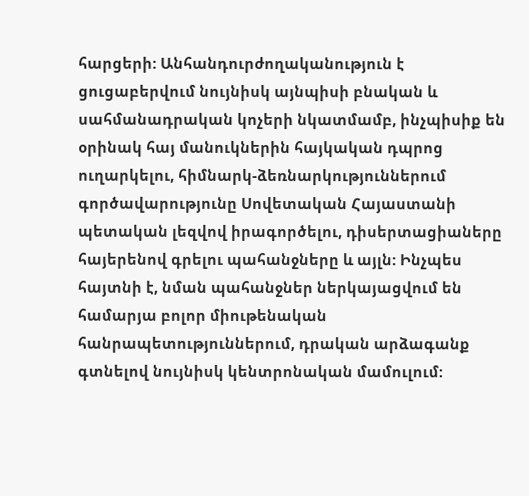հարցերի: Անհանդուրժողականություն է ցուցաբերվում նույնիսկ այնպիսի բնական և սահմանադրական կոչերի նկատմամբ, ինչպիսիք են օրինակ հայ մանուկներին հայկական դպրոց ուղարկելու, հիմնարկ-ձեռնարկություններում գործավարությունը Սովետական Հայաստանի պետական լեզվով իրագործելու, դիսերտացիաները հայերենով գրելու պահանջները և այլն: Ինչպես հայտնի է, նման պահանջներ ներկայացվում են համարյա բոլոր միութենական հանրապետություններում, դրական արձագանք գտնելով նույնիսկ կենտրոնական մամուլում: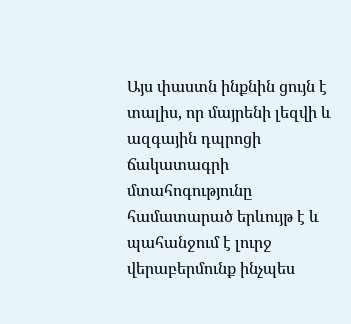Այս փաստն ինքնին ցույն է տալիս, որ մայրենի լեզվի և ազգային դպրոցի ճակատագրի մտահոգությունը համատարած երևույթ է և պահանջում է լուրջ վերաբերմունք ինչպես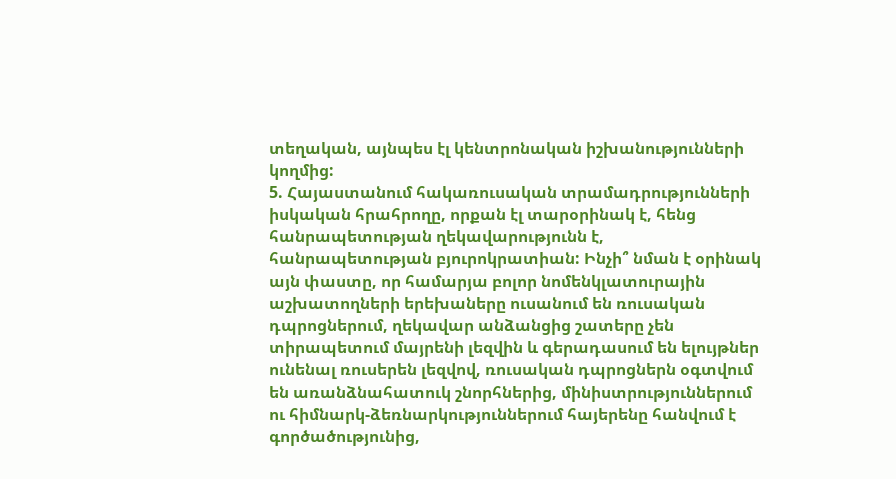տեղական, այնպես էլ կենտրոնական իշխանությունների կողմից:
5. Հայաստանում հակառուսական տրամադրությունների իսկական հրահրողը, որքան էլ տարօրինակ է, հենց հանրապետության ղեկավարությունն է, հանրապետության բյուրոկրատիան: Ինչի՞ նման է օրինակ այն փաստը, որ համարյա բոլոր նոմենկլատուրային աշխատողների երեխաները ուսանում են ռուսական դպրոցներում, ղեկավար անձանցից շատերը չեն տիրապետում մայրենի լեզվին և գերադասում են ելույթներ ունենալ ռուսերեն լեզվով, ռուսական դպրոցներն օգտվում են առանձնահատուկ շնորհներից, մինիստրություններում ու հիմնարկ-ձեռնարկություններում հայերենը հանվում է գործածությունից,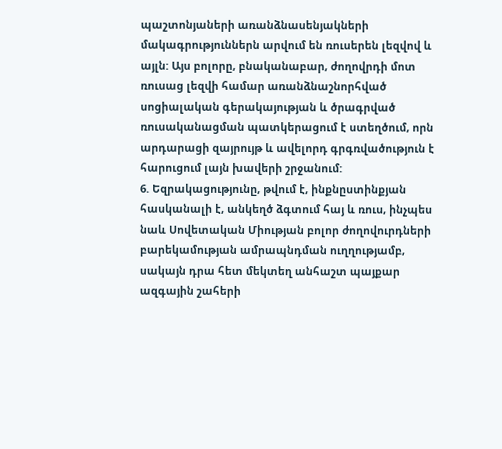պաշտոնյաների առանձնասենյակների մակագրություններն արվում են ռուսերեն լեզվով և այլն: Այս բոլորը, բնականաբար, ժողովրդի մոտ ռուսաց լեզվի համար առանձնաշնորհված սոցիալական գերակայության և ծրագրված ռուսականացման պատկերացում է ստեղծում, որն արդարացի զայրույթ և ավելորդ գրգռվածություն է հարուցում լայն խավերի շրջանում:
6. Եզրակացությունը, թվում է, ինքնըստինքյան հասկանալի է, անկեղծ ձգտում հայ և ռուս, ինչպես նաև Սովետական Միության բոլոր ժողովուրդների բարեկամության ամրապնդման ուղղությամբ, սակայն դրա հետ մեկտեղ անհաշտ պայքար ազգային շահերի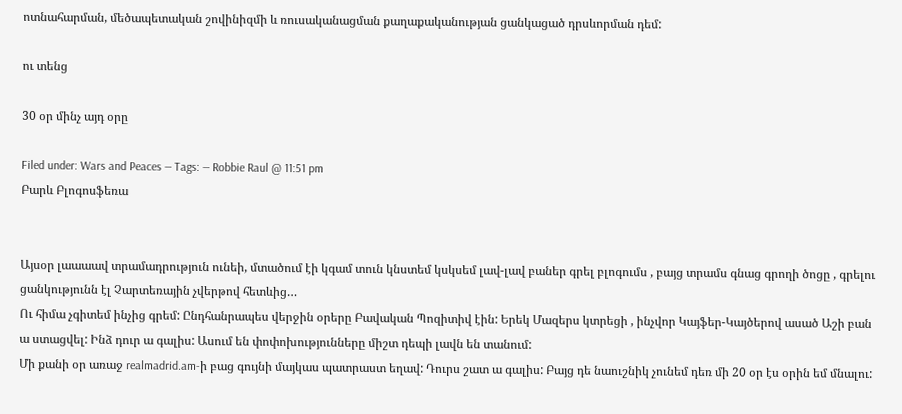ոտնահարման, մեծապետական շովինիզմի և ռուսականացման քաղաքականության ցանկացած դրսևորման դեմ:

ու տենց

30 օր մինչ այդ օրը

Filed under: Wars and Peaces — Tags: — Robbie Raul @ 11:51 pm
Բարև Բլոգոսֆեռա


Այսօր լաաաավ տրամադրություն ունեի, մտածում էի կգամ տուն կնստեմ կսկսեմ լավ-լավ բաներ գրել բլոգումս , բայց տրամս գնաց գրողի ծոցը , գրելու ցանկությունն էլ Չարտեռային չվերթով հետևից…
Ու հիմա չգիտեմ ինչից գրեմ: Ընդհանրապես վերջին օրերը Բավական Պոզիտիվ էին: Երեկ Մազերս կտրեցի , ինչվոր Կայֆեր-Կայծերով ասած Աշի բան ա ստացվել: Ինձ դուր ա գալիս: Ասում են փոփոխությունները միշտ դեպի լավն են տանում:
Մի քանի օր առաջ realmadrid.am-ի բաց գույնի մայկաս պատրաստ եղավ: Դուրս շատ ա գալիս: Բայց դե նաուշնիկ չունեմ դեռ մի 20 օր էս օրին եմ մնալու: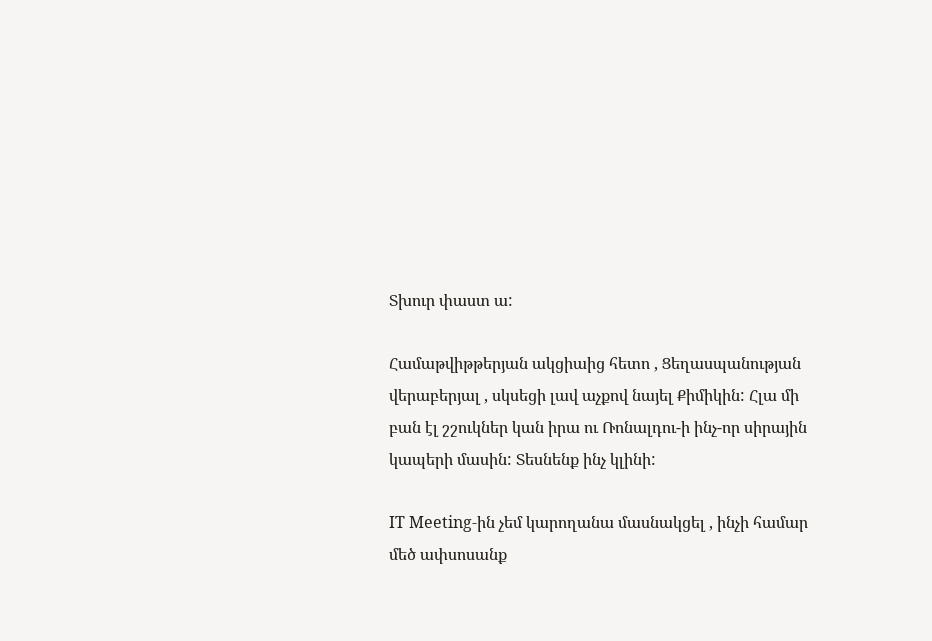Տխուր փաստ ա:

Համաթվիթթերյան ակցիաից հետո , Ցեղասպանության վերաբերյալ , սկսեցի լավ աչքով նայել Քիմիկին: Հլա մի բան էլ շշուկներ կան իրա ու Ռոնալդու-ի ինչ-որ սիրային կապերի մասին: Տեսնենք ինչ կլինի:

IT Meeting-ին չեմ կարողանա մասնակցել , ինչի համար մեծ ափսոսանք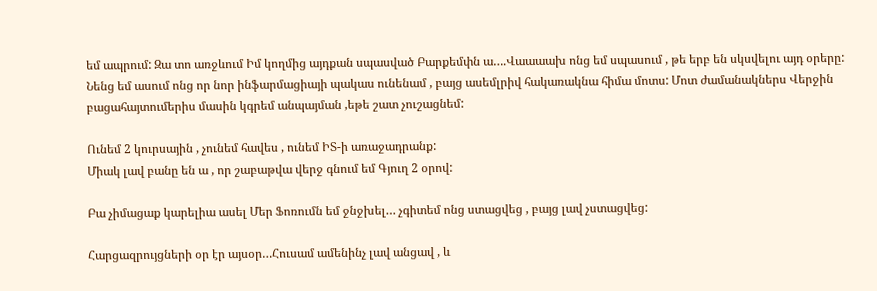եմ ապրում: Զա տո առջևում Իմ կողմից այդքան սպասված Բարքեմփն ա….Վաաաախ ոնց եմ սպասում , թե երբ են սկսվելու այդ օրերը: Նենց եմ ասում ոնց որ նոր ինֆարմացիայի պակաս ունենամ , բայց ասեմլրիվ հակառակնա հիմա մոտս: Մոտ ժամանակներս Վերջին բացահայտումերիս մասին կգրեմ անպայման ,եթե շատ չուշացնեմ:

Ունեմ 2 կուրսային , չունեմ հավես , ունեմ ԻՏ-ի առաջադրանք:
Միակ լավ բանը են ա , որ շաբաթվա վերջ գնում եմ Գյուղ 2 օրով:

Բա չիմացաք կարելիա ասել Մեր Ֆոռումն եմ ջնջխել… չգիտեմ ոնց ստացվեց , բայց լավ չստացվեց:

Հարցազրույցների օր էր այսօր…Հուսամ ամենինչ լավ անցավ , և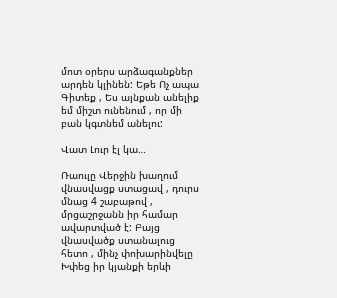մոտ օրերս արձագանքներ արդեն կլինեն: Եթե Ոչ ապա Գիտեք , Ես այնքան անելիք եմ միշտ ունենում , որ մի բան կգտնեմ անելու:

Վատ Լուր էլ կա…

Ռաուլը Վերջին խաղում վնասվացք ստացավ , դուրս մնաց 4 շաբաթով , մրցաշրջանն իր համար ավարտված է: Բայց վնասվածք ստանալուց հետո , մինչ փոխարինվելը Խփեց իր կյանքի երևի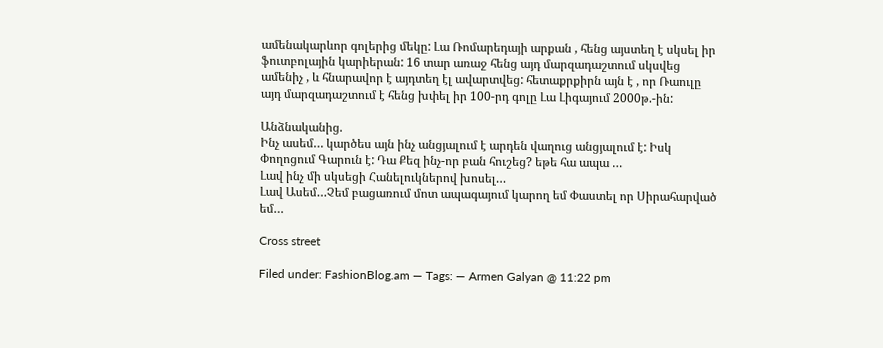ամենակարևոր գոլերից մեկը: Լա Ռոմարեդայի արքան , հենց այստեղ է սկսել իր ֆուտբոլային կարիերան: 16 տար առաջ հենց այդ մարզադաշտում սկսվեց ամենիչ , և հնարավոր է այդտեղ էլ ավարտվեց: հետաքրքիրն այն է , որ Ռաուլը այդ մարզադաշտում է հենց խփել իր 100-րդ գոլը Լա Լիգայում 2000թ.-ին:

Անձնականից.
Ինչ ասեմ… կարծես այն ինչ անցյալում է արդեն վաղուց անցյալում է: Իսկ Փողոցում Գարուն է: Դա Քեզ ինչ-որ բան հուշեց? եթե հա ապա …
Լավ ինչ մի սկսեցի Հանելուկներով խոսել…
Լավ Ասեմ…Չեմ բացառում մոտ ապագայում կարող եմ Փաստել որ Սիրահարված եմ…

Cross street

Filed under: FashionBlog.am — Tags: — Armen Galyan @ 11:22 pm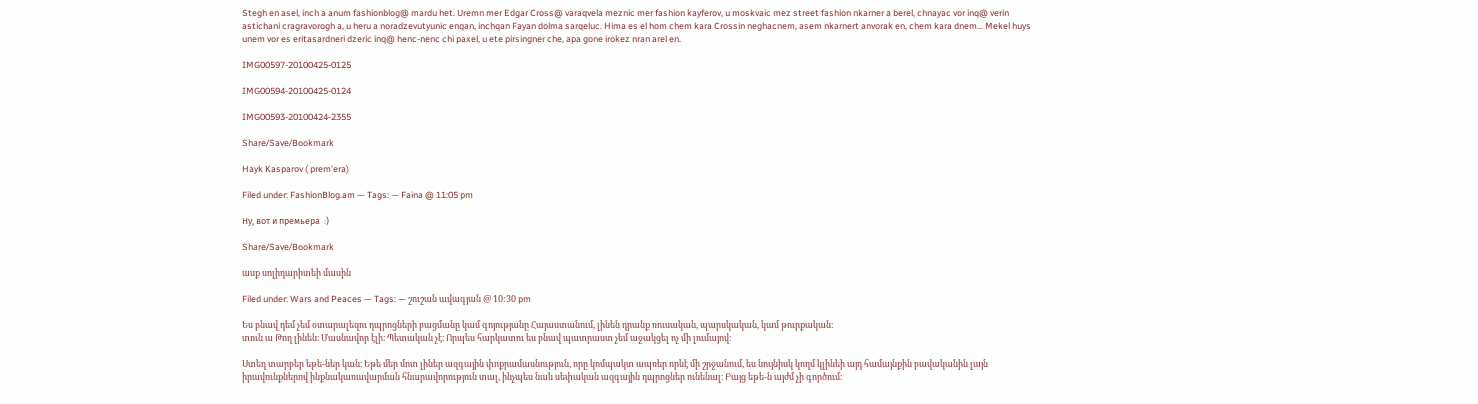Stegh en asel, inch a anum fashionblog@ mardu het. Uremn mer Edgar Cross@ varaqvela meznic mer fashion kayferov, u moskvaic mez street fashion nkarner a berel, chnayac vor inq@ verin astichani cragravorogh a, u heru a noradzevutyunic enqan, inchqan Fayan dolma sarqeluc. Hima es el hom chem kara Crossin neghacnem, asem nkarnert anvorak en, chem kara dnem… Mekel huys unem vor es eritasardneri dzeric inq@ henc-nenc chi paxel, u ete pirsingner che, apa gone irokez nran arel en.

IMG00597-20100425-0125

IMG00594-20100425-0124

IMG00593-20100424-2355

Share/Save/Bookmark

Hayk Kasparov ( prem’era)

Filed under: FashionBlog.am — Tags: — Faina @ 11:05 pm

Ну, вот и премьера  :)

Share/Save/Bookmark

ասք սոլիդարիտեի մասին

Filed under: Wars and Peaces — Tags: — շուշան ավագյան @ 10:30 pm

Ես բնավ դեմ չեմ օտարալեզու դպրոցների բացմանը կամ գոյությանը Հայաստանում, լինեն դրանք ռուսական, պարսկական, կամ թուրքական։
տուն ա Թող լինեն։ Մասնավոր էլի։ Պետական չէ։ Որպես հարկատու ես բնավ պատրաստ չեմ աջակցել ոչ մի լումայով։

Ստեղ տարբեր եթե-ներ կան։ Եթե մեր մոտ լիներ ազգային փոքրամասնություն, որը կոմպակտ ապռեր որևէ մի շրջանում, ես նույնիսկ կողմ կլինեի այդ համայնքին բավականին լայն իրավունքներով ինքնակառավարման հնարավորություն տալ, ինչպես նաև սեփական ազգային դպրոցներ ունենալ։ Բայց եթե-ն այժմ չի գործում։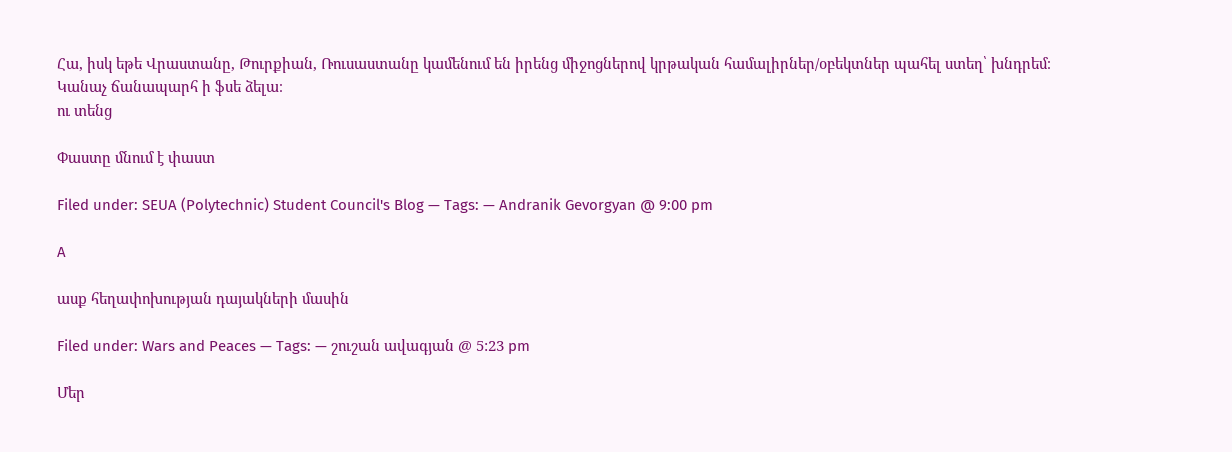Հա, իսկ եթե Վրաստանը, Թուրքիան, Ռուսաստանը կամենում են իրենց միջոցներով կրթական համալիրներ/օբեկտներ պահել ստեղ՝ խնդրեմ։
Կանաչ ճանապարհ ի ֆսե ձելա։
ու տենց

Փաստը մնում է փաստ

Filed under: SEUA (Polytechnic) Student Council's Blog — Tags: — Andranik Gevorgyan @ 9:00 pm

A

ասք հեղափոխության դայակների մասին

Filed under: Wars and Peaces — Tags: — շուշան ավագյան @ 5:23 pm

Մեր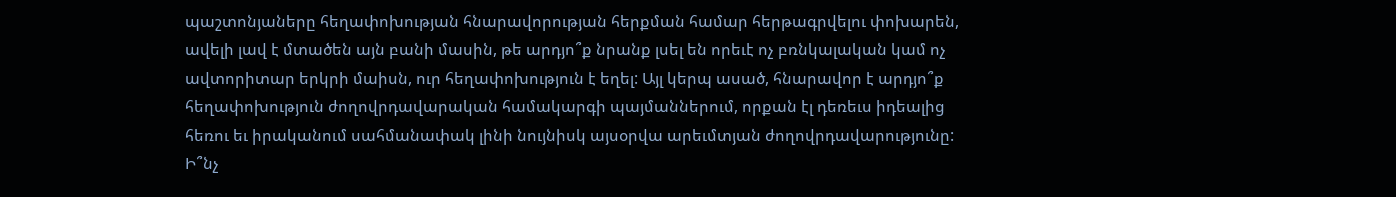պաշտոնյաները հեղափոխության հնարավորության հերքման համար հերթագրվելու փոխարեն, ավելի լավ է մտածեն այն բանի մասին, թե արդյո՞ք նրանք լսել են որեւէ ոչ բռնկալական կամ ոչ ավտորիտար երկրի մաիսն, ուր հեղափոխություն է եղել: Այլ կերպ ասած, հնարավոր է արդյո՞ք հեղափոխություն ժողովրդավարական համակարգի պայմաններում, որքան էլ դեռեւս իդեալից հեռու եւ իրականում սահմանափակ լինի նույնիսկ այսօրվա արեւմտյան ժողովրդավարությունը: Ի՞նչ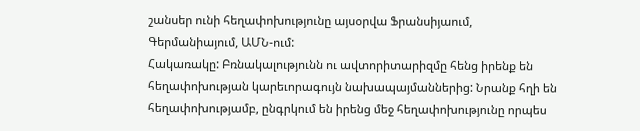շանսեր ունի հեղափոխությունը այսօրվա Ֆրանսիյաում, Գերմանիայում, ԱՄՆ-ում:
Հակառակը: Բռնակալությունն ու ավտորիտարիզմը հենց իրենք են հեղափոխության կարեւորագույն նախապայմաններից: Նրանք հղի են հեղափոխությամբ, ընգրկում են իրենց մեջ հեղափոխությունը որպես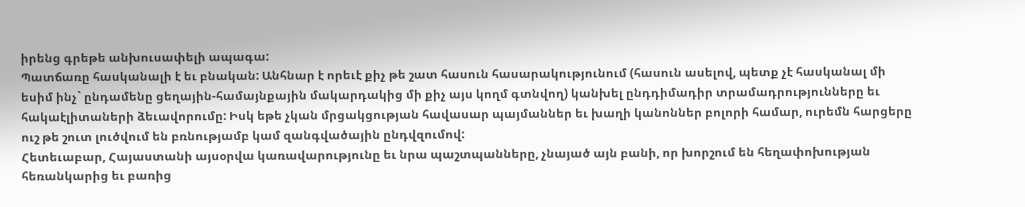իրենց գրեթե անխուսափելի ապագա:
Պատճառը հասկանալի է եւ բնական: Անհնար է որեւէ քիչ թե շատ հասուն հասարակությունում (հասուն ասելով, պետք չէ հասկանալ մի եսիմ ինչ` ընդամենը ցեղային-համայնքային մակարդակից մի քիչ այս կողմ գտնվող) կանխել ընդդիմադիր տրամադրությունները եւ հակաէլիտաների ձեւավորումը: Իսկ եթե չկան մրցակցության հավասար պայմաններ եւ խաղի կանոններ բոլորի համար, ուրեմն հարցերը ուշ թե շուտ լուծվում են բռնությամբ կամ զանգվածային ընդվզումով:
Հետեւաբար, Հայաստանի այսօրվա կառավարությունը եւ նրա պաշտպանները, չնայած այն բանի, որ խորշում են հեղափոխության հեռանկարից եւ բառից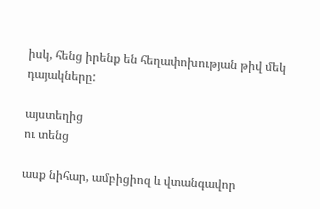իսկ, հենց իրենք են հեղափոխության թիվ մեկ դայակները:

այստեղից
ու տենց

ասք նիհար, ամբիցիոզ և վտանգավոր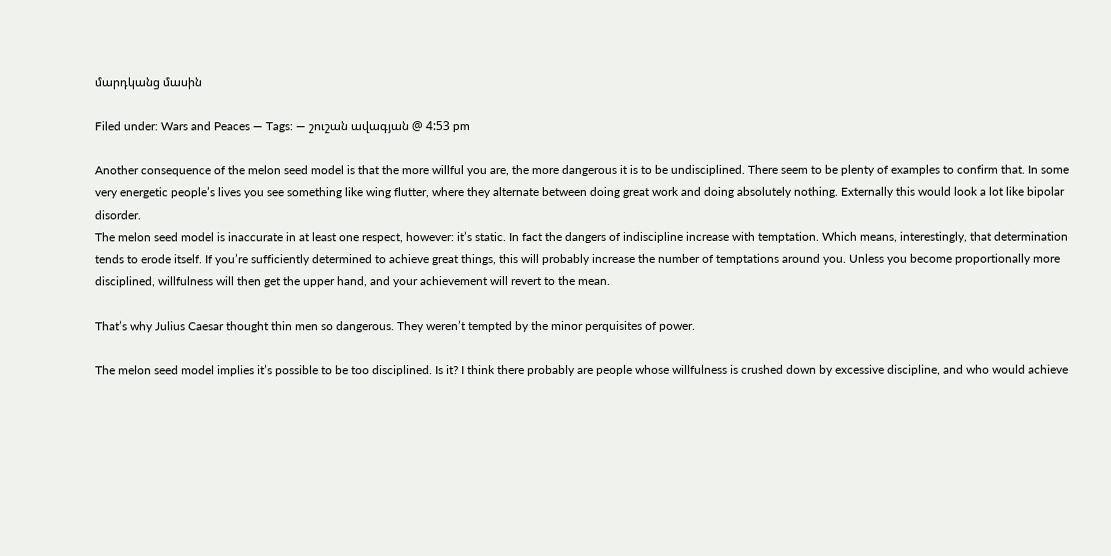մարդկանց մասին

Filed under: Wars and Peaces — Tags: — շուշան ավագյան @ 4:53 pm

Another consequence of the melon seed model is that the more willful you are, the more dangerous it is to be undisciplined. There seem to be plenty of examples to confirm that. In some very energetic people’s lives you see something like wing flutter, where they alternate between doing great work and doing absolutely nothing. Externally this would look a lot like bipolar disorder.
The melon seed model is inaccurate in at least one respect, however: it’s static. In fact the dangers of indiscipline increase with temptation. Which means, interestingly, that determination tends to erode itself. If you’re sufficiently determined to achieve great things, this will probably increase the number of temptations around you. Unless you become proportionally more disciplined, willfulness will then get the upper hand, and your achievement will revert to the mean.

That’s why Julius Caesar thought thin men so dangerous. They weren’t tempted by the minor perquisites of power.

The melon seed model implies it’s possible to be too disciplined. Is it? I think there probably are people whose willfulness is crushed down by excessive discipline, and who would achieve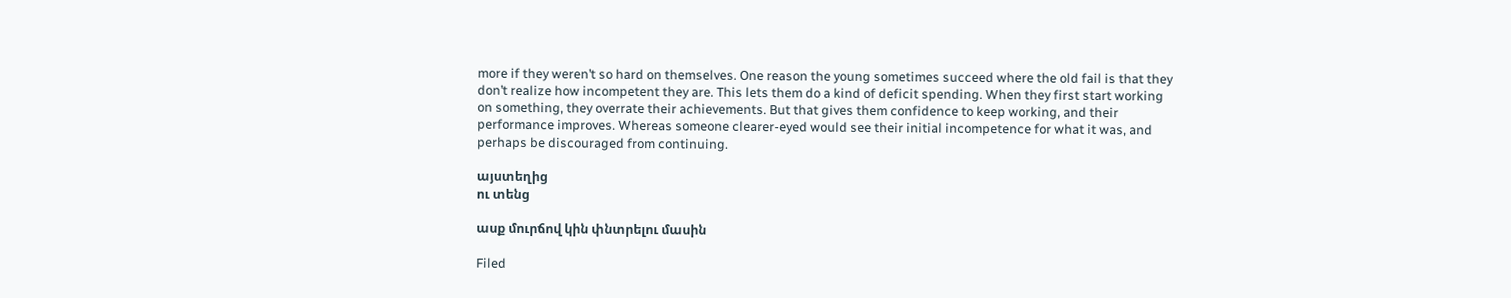more if they weren’t so hard on themselves. One reason the young sometimes succeed where the old fail is that they don’t realize how incompetent they are. This lets them do a kind of deficit spending. When they first start working on something, they overrate their achievements. But that gives them confidence to keep working, and their performance improves. Whereas someone clearer-eyed would see their initial incompetence for what it was, and perhaps be discouraged from continuing.

այստեղից
ու տենց

ասք մուրճով կին փնտրելու մասին

Filed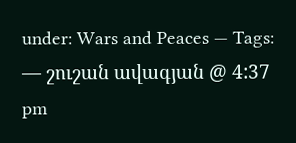under: Wars and Peaces — Tags: — շուշան ավագյան @ 4:37 pm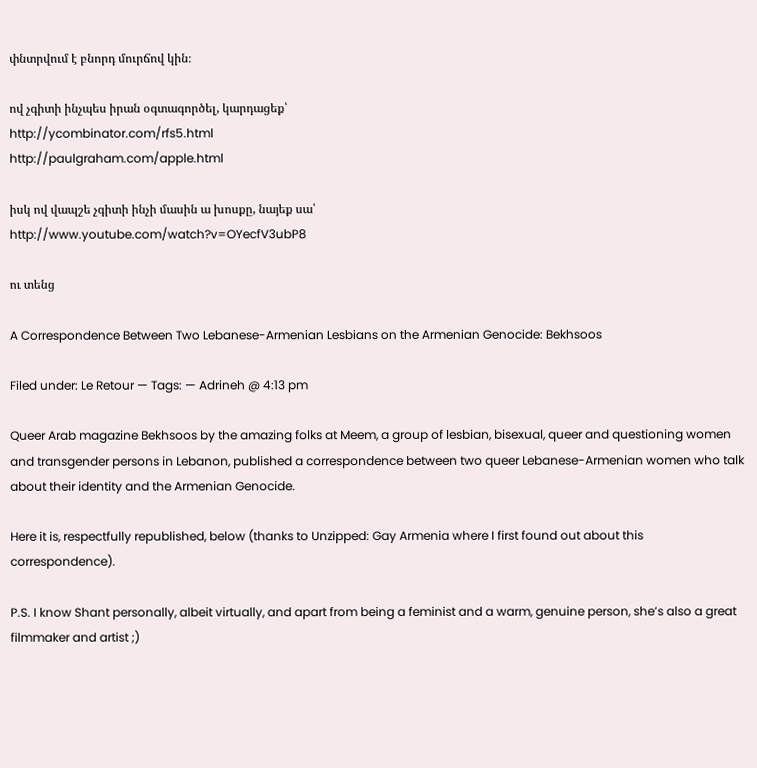փնտրվում է բնորդ մուրճով կին։

ով չգիտի ինչպես իրան օգտագործել, կարդացեք՝
http://ycombinator.com/rfs5.html
http://paulgraham.com/apple.html

իսկ ով վապշե չգիտի ինչի մասին ա խոսքը, նայեք սա՝
http://www.youtube.com/watch?v=OYecfV3ubP8

ու տենց

A Correspondence Between Two Lebanese-Armenian Lesbians on the Armenian Genocide: Bekhsoos

Filed under: Le Retour — Tags: — Adrineh @ 4:13 pm

Queer Arab magazine Bekhsoos by the amazing folks at Meem, a group of lesbian, bisexual, queer and questioning women and transgender persons in Lebanon, published a correspondence between two queer Lebanese-Armenian women who talk about their identity and the Armenian Genocide.

Here it is, respectfully republished, below (thanks to Unzipped: Gay Armenia where I first found out about this correspondence).

P.S. I know Shant personally, albeit virtually, and apart from being a feminist and a warm, genuine person, she’s also a great filmmaker and artist ;)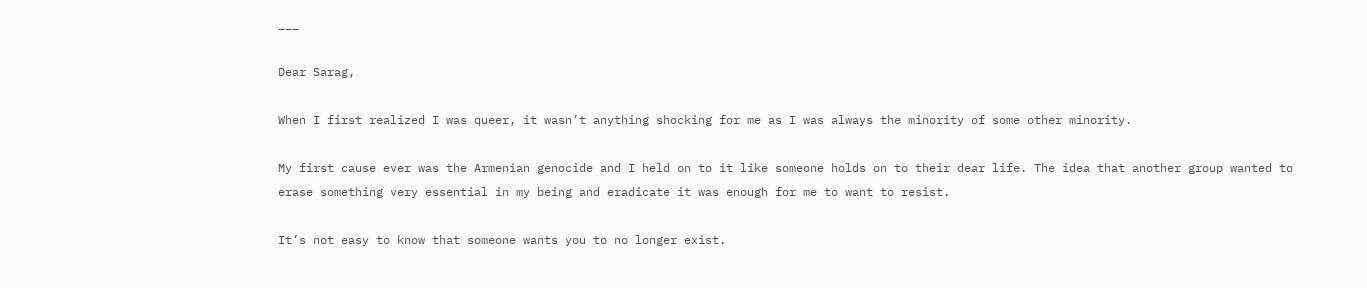___

Dear Sarag,

When I first realized I was queer, it wasn’t anything shocking for me as I was always the minority of some other minority.

My first cause ever was the Armenian genocide and I held on to it like someone holds on to their dear life. The idea that another group wanted to erase something very essential in my being and eradicate it was enough for me to want to resist.

It’s not easy to know that someone wants you to no longer exist.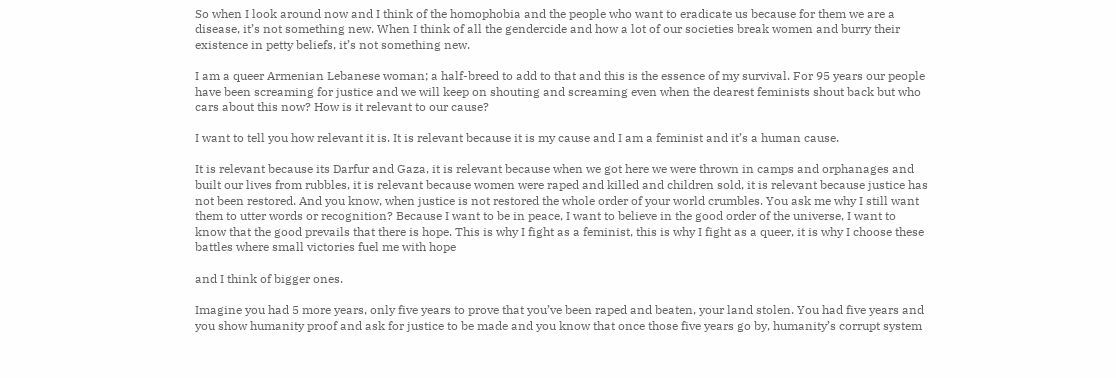So when I look around now and I think of the homophobia and the people who want to eradicate us because for them we are a disease, it’s not something new. When I think of all the gendercide and how a lot of our societies break women and burry their existence in petty beliefs, it’s not something new.

I am a queer Armenian Lebanese woman; a half-breed to add to that and this is the essence of my survival. For 95 years our people have been screaming for justice and we will keep on shouting and screaming even when the dearest feminists shout back but who cars about this now? How is it relevant to our cause?

I want to tell you how relevant it is. It is relevant because it is my cause and I am a feminist and it’s a human cause.

It is relevant because its Darfur and Gaza, it is relevant because when we got here we were thrown in camps and orphanages and built our lives from rubbles, it is relevant because women were raped and killed and children sold, it is relevant because justice has not been restored. And you know, when justice is not restored the whole order of your world crumbles. You ask me why I still want them to utter words or recognition? Because I want to be in peace, I want to believe in the good order of the universe, I want to know that the good prevails that there is hope. This is why I fight as a feminist, this is why I fight as a queer, it is why I choose these battles where small victories fuel me with hope

and I think of bigger ones.

Imagine you had 5 more years, only five years to prove that you’ve been raped and beaten, your land stolen. You had five years and you show humanity proof and ask for justice to be made and you know that once those five years go by, humanity’s corrupt system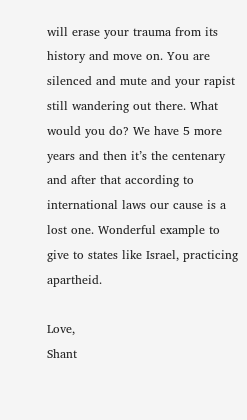will erase your trauma from its history and move on. You are silenced and mute and your rapist still wandering out there. What would you do? We have 5 more years and then it’s the centenary and after that according to international laws our cause is a lost one. Wonderful example to give to states like Israel, practicing apartheid.

Love,
Shant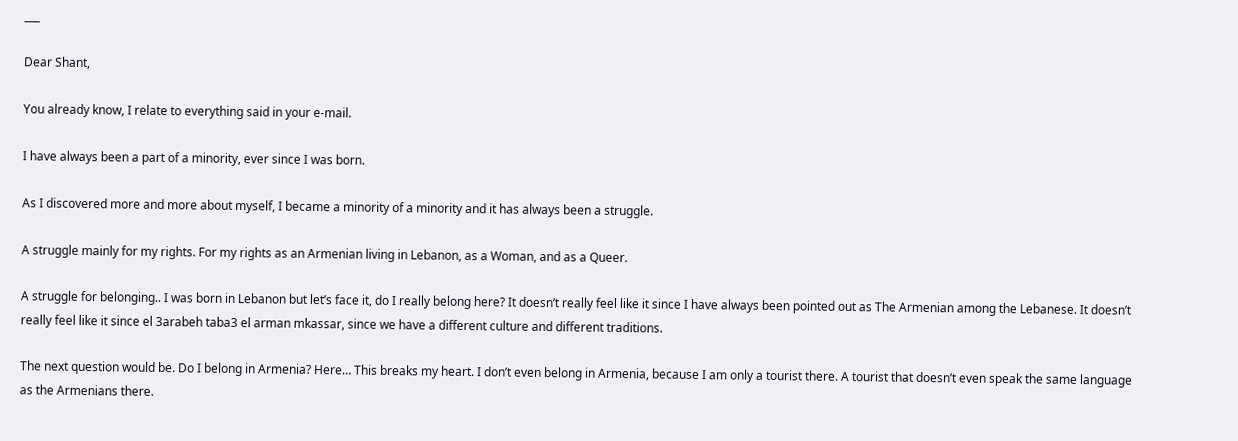___

Dear Shant,

You already know, I relate to everything said in your e-mail.

I have always been a part of a minority, ever since I was born.

As I discovered more and more about myself, I became a minority of a minority and it has always been a struggle.

A struggle mainly for my rights. For my rights as an Armenian living in Lebanon, as a Woman, and as a Queer.

A struggle for belonging.. I was born in Lebanon but let’s face it, do I really belong here? It doesn’t really feel like it since I have always been pointed out as The Armenian among the Lebanese. It doesn’t really feel like it since el 3arabeh taba3 el arman mkassar, since we have a different culture and different traditions.

The next question would be. Do I belong in Armenia? Here… This breaks my heart. I don’t even belong in Armenia, because I am only a tourist there. A tourist that doesn’t even speak the same language as the Armenians there.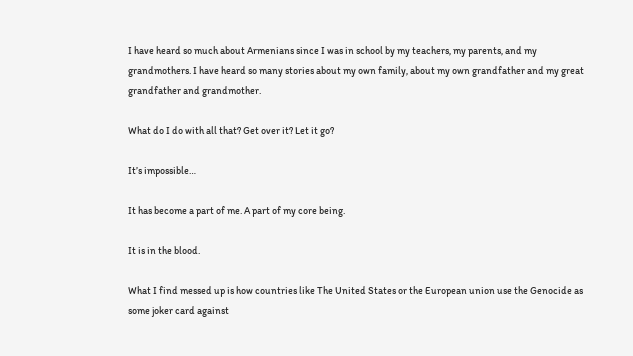I have heard so much about Armenians since I was in school by my teachers, my parents, and my grandmothers. I have heard so many stories about my own family, about my own grandfather and my great grandfather and grandmother.

What do I do with all that? Get over it? Let it go?

It’s impossible…

It has become a part of me. A part of my core being.

It is in the blood.

What I find messed up is how countries like The United States or the European union use the Genocide as some joker card against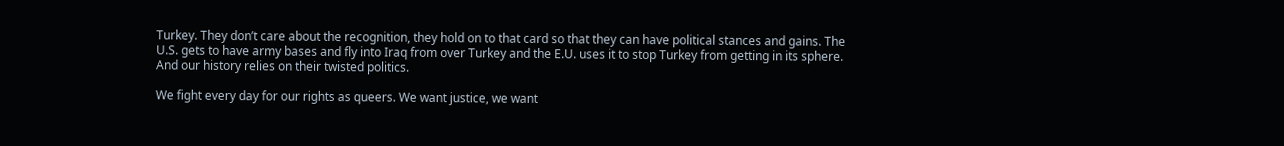Turkey. They don’t care about the recognition, they hold on to that card so that they can have political stances and gains. The U.S. gets to have army bases and fly into Iraq from over Turkey and the E.U. uses it to stop Turkey from getting in its sphere. And our history relies on their twisted politics.

We fight every day for our rights as queers. We want justice, we want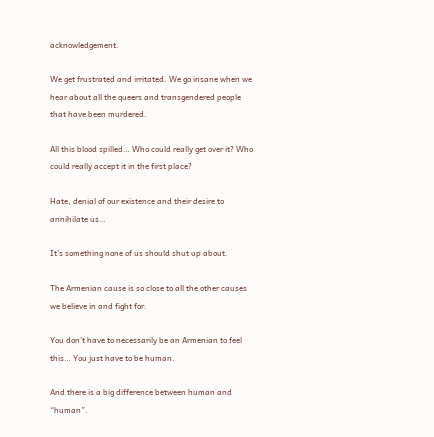acknowledgement.

We get frustrated and irritated. We go insane when we hear about all the queers and transgendered people that have been murdered.

All this blood spilled… Who could really get over it? Who could really accept it in the first place?

Hate, denial of our existence and their desire to annihilate us…

It’s something none of us should shut up about.

The Armenian cause is so close to all the other causes we believe in and fight for.

You don’t have to necessarily be an Armenian to feel this… You just have to be human.

And there is a big difference between human and “human”.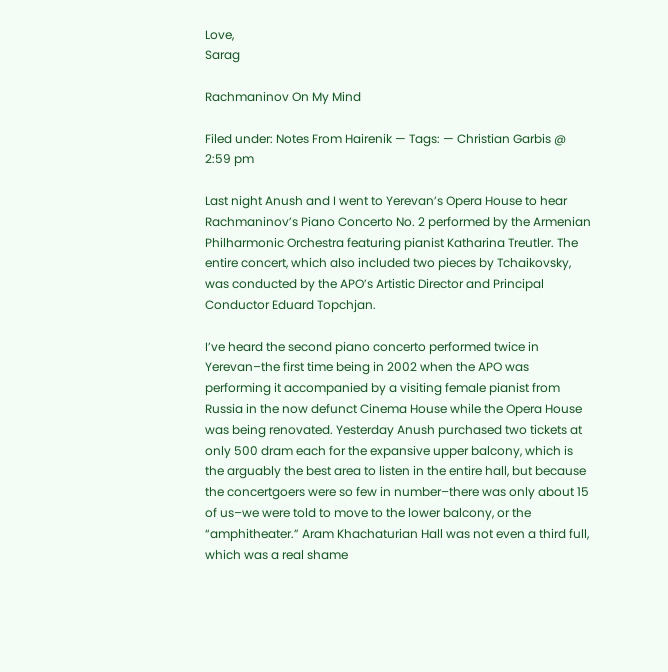Love,
Sarag

Rachmaninov On My Mind

Filed under: Notes From Hairenik — Tags: — Christian Garbis @ 2:59 pm

Last night Anush and I went to Yerevan’s Opera House to hear Rachmaninov’s Piano Concerto No. 2 performed by the Armenian Philharmonic Orchestra featuring pianist Katharina Treutler. The entire concert, which also included two pieces by Tchaikovsky, was conducted by the APO’s Artistic Director and Principal Conductor Eduard Topchjan.

I’ve heard the second piano concerto performed twice in Yerevan–the first time being in 2002 when the APO was performing it accompanied by a visiting female pianist from Russia in the now defunct Cinema House while the Opera House was being renovated. Yesterday Anush purchased two tickets at only 500 dram each for the expansive upper balcony, which is the arguably the best area to listen in the entire hall, but because the concertgoers were so few in number–there was only about 15 of us–we were told to move to the lower balcony, or the “amphitheater.” Aram Khachaturian Hall was not even a third full, which was a real shame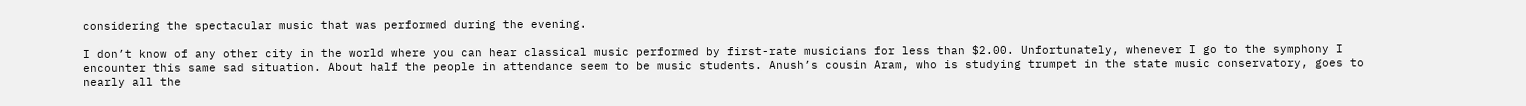considering the spectacular music that was performed during the evening.

I don’t know of any other city in the world where you can hear classical music performed by first-rate musicians for less than $2.00. Unfortunately, whenever I go to the symphony I encounter this same sad situation. About half the people in attendance seem to be music students. Anush’s cousin Aram, who is studying trumpet in the state music conservatory, goes to nearly all the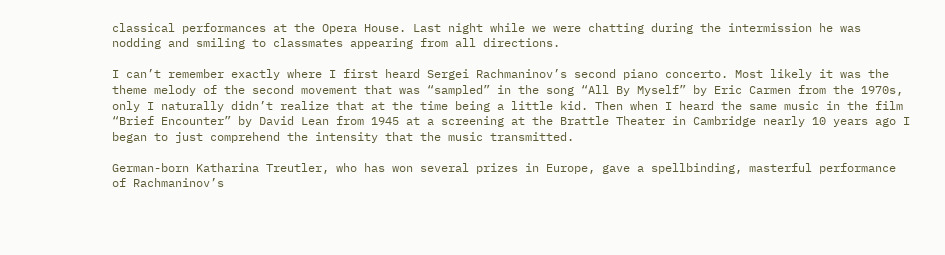classical performances at the Opera House. Last night while we were chatting during the intermission he was nodding and smiling to classmates appearing from all directions.

I can’t remember exactly where I first heard Sergei Rachmaninov’s second piano concerto. Most likely it was the theme melody of the second movement that was “sampled” in the song “All By Myself” by Eric Carmen from the 1970s, only I naturally didn’t realize that at the time being a little kid. Then when I heard the same music in the film “Brief Encounter” by David Lean from 1945 at a screening at the Brattle Theater in Cambridge nearly 10 years ago I began to just comprehend the intensity that the music transmitted.

German-born Katharina Treutler, who has won several prizes in Europe, gave a spellbinding, masterful performance of Rachmaninov’s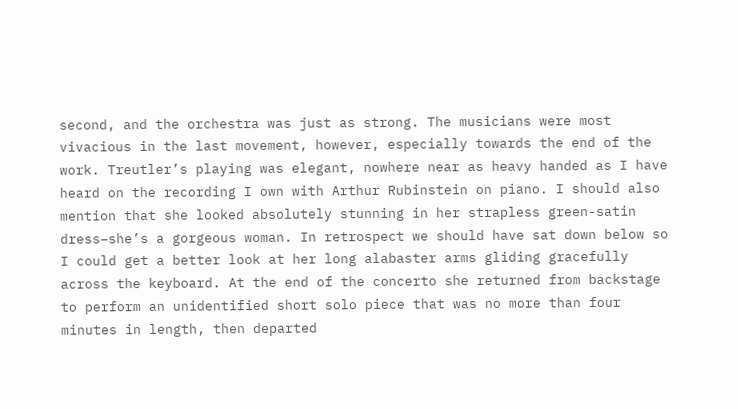second, and the orchestra was just as strong. The musicians were most vivacious in the last movement, however, especially towards the end of the work. Treutler’s playing was elegant, nowhere near as heavy handed as I have heard on the recording I own with Arthur Rubinstein on piano. I should also mention that she looked absolutely stunning in her strapless green-satin dress–she’s a gorgeous woman. In retrospect we should have sat down below so I could get a better look at her long alabaster arms gliding gracefully across the keyboard. At the end of the concerto she returned from backstage to perform an unidentified short solo piece that was no more than four minutes in length, then departed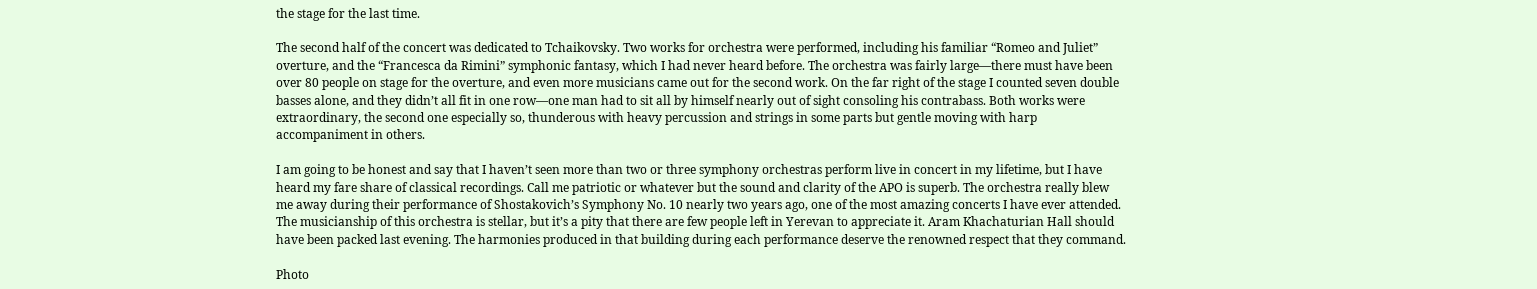the stage for the last time.

The second half of the concert was dedicated to Tchaikovsky. Two works for orchestra were performed, including his familiar “Romeo and Juliet” overture, and the “Francesca da Rimini” symphonic fantasy, which I had never heard before. The orchestra was fairly large—there must have been over 80 people on stage for the overture, and even more musicians came out for the second work. On the far right of the stage I counted seven double basses alone, and they didn’t all fit in one row—one man had to sit all by himself nearly out of sight consoling his contrabass. Both works were extraordinary, the second one especially so, thunderous with heavy percussion and strings in some parts but gentle moving with harp accompaniment in others.

I am going to be honest and say that I haven’t seen more than two or three symphony orchestras perform live in concert in my lifetime, but I have heard my fare share of classical recordings. Call me patriotic or whatever but the sound and clarity of the APO is superb. The orchestra really blew me away during their performance of Shostakovich’s Symphony No. 10 nearly two years ago, one of the most amazing concerts I have ever attended. The musicianship of this orchestra is stellar, but it’s a pity that there are few people left in Yerevan to appreciate it. Aram Khachaturian Hall should have been packed last evening. The harmonies produced in that building during each performance deserve the renowned respect that they command.

Photo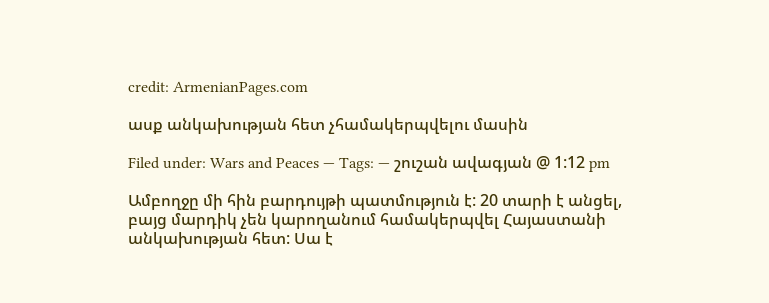credit: ArmenianPages.com

ասք անկախության հետ չհամակերպվելու մասին

Filed under: Wars and Peaces — Tags: — շուշան ավագյան @ 1:12 pm

Ամբողջը մի հին բարդույթի պատմություն է: 20 տարի է անցել, բայց մարդիկ չեն կարողանում համակերպվել Հայաստանի անկախության հետ: Սա է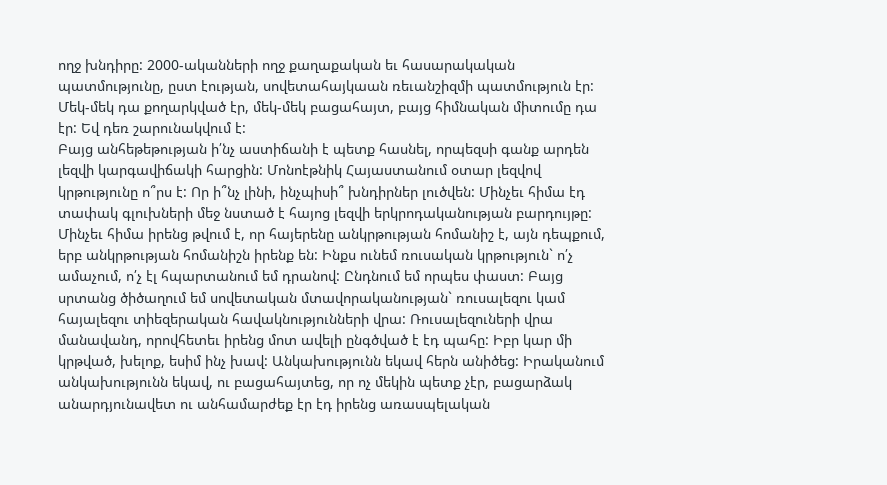ողջ խնդիրը: 2000-ականների ողջ քաղաքական եւ հասարակական պատմությունը, ըստ էության, սովետահայկաան ռեւանշիզմի պատմություն էր: Մեկ-մեկ դա քողարկված էր, մեկ-մեկ բացահայտ, բայց հիմնական միտումը դա էր: Եվ դեռ շարունակվում է:
Բայց անհեթեթության ի՛նչ աստիճանի է պետք հասնել, որպեզսի գանք արդեն լեզվի կարգավիճակի հարցին: Մոնոէթնիկ Հայաստանում օտար լեզվով կրթությունը ո՞րս է: Որ ի՞նչ լինի, ինչպիսի՞ խնդիրներ լուծվեն: Մինչեւ հիմա էդ տափակ գլուխների մեջ նստած է հայոց լեզվի երկրոդականության բարդույթը: Մինչեւ հիմա իրենց թվում է, որ հայերենը անկրթության հոմանիշ է, այն դեպքում, երբ անկրթության հոմանիշն իրենք են: Ինքս ունեմ ռուսական կրթություն` ո՛չ ամաչում, ո՛չ էլ հպարտանում եմ դրանով: Ընդնում եմ որպես փաստ: Բայց սրտանց ծիծաղում եմ սովետական մտավորականության` ռուսալեզու կամ հայալեզու տիեզերական հավակնությունների վրա: Ռուսալեզուների վրա մանավանդ, որովհետեւ իրենց մոտ ավելի ընգծված է էդ պահը: Իբր կար մի կրթված, խելոք, եսիմ ինչ խավ: Անկախությունն եկավ հերն անիծեց: Իրականում անկախությունն եկավ, ու բացահայտեց, որ ոչ մեկին պետք չէր, բացարձակ անարդյունավետ ու անհամարժեք էր էդ իրենց առասպելական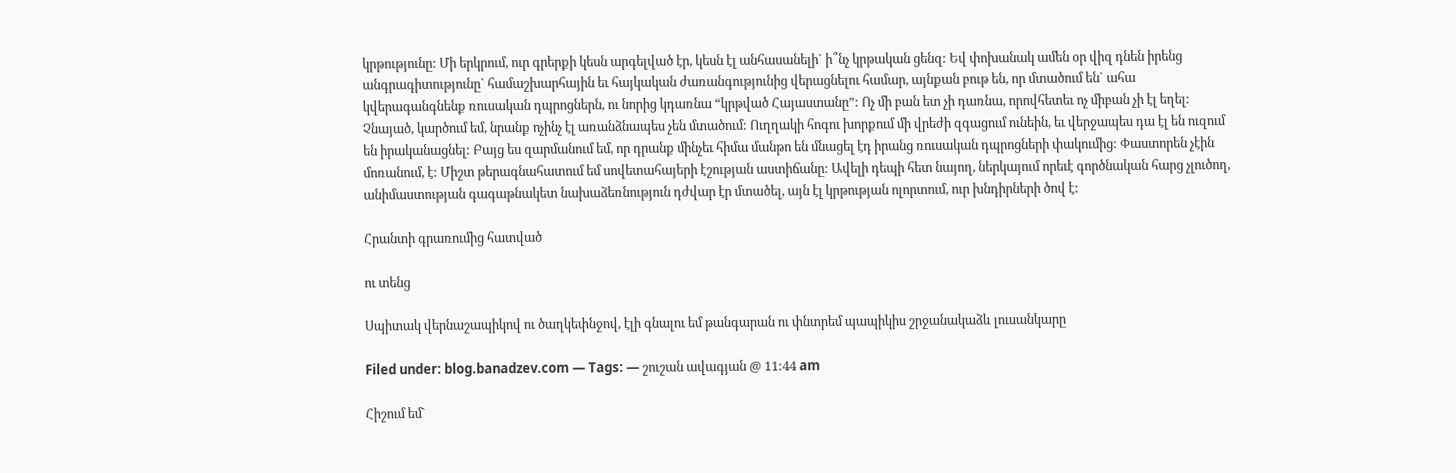կրթությունը: Մի երկրում, ուր գրերքի կեսն արգելված էր, կեսն էլ անհասանելի` ի՞նչ կրթական ցենզ: Եվ փոխանակ ամեն օր վիզ դնեն իրենց անգրագիտությունը` համաշխարհային եւ հայկական ժառանգությունից վերացնելու համար, այնքան բութ են, որ մտածում են` ահա կվերագանգնենք ռուսական դպրոցներն, ու նորից կդառնա “կրթված Հայաստանը”: Ոչ մի բան ետ չի դառնա, որովհետեւ ոչ միբան չի էլ եղել:
Չնայած, կարծում եմ, նրանք ոչինչ էլ առանձնապես չեն մտածում: Ուղղակի հոգու խորքում մի վրեժի զգացում ունեին, եւ վերջապես դա էլ են ուզում են իրականացնել: Բայց ես զարմանում եմ, որ դրանք մինչեւ հիմա մանթո են մնացել էդ իրանց ռուսական դպրոցների փակումից: Փաստորեն չէին մոռանում, է: Միշտ թերագնահատում եմ սովետահայերի էշության աստիճանը: Ավելի դեպի հետ նայող, ներկայում որեւէ գործնական հարց չլուծող, անիմաստության գագաթնակետ նախաձեռնություն դժվար էր մտածել, այն էլ կրթության ոլորտում, ուր խնդիրների ծով է:

Հրանտի գրառումից հատված

ու տենց

Սպիտակ վերնաշապիկով ու ծաղկեփնջով, էլի գնալու եմ թանգարան ու փնտրեմ պապիկիս շրջանակաձև լուսանկարը

Filed under: blog.banadzev.com — Tags: — շուշան ավագյան @ 11:44 am

Հիշում եմ`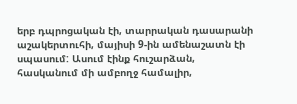երբ դպրոցական էի, տարրական դասարանի աշակերտուհի, մայիսի 9-ին ամենաշատն էի սպասում: Ասում էինք հուշարձան, հասկանում մի ամբողջ համալիր,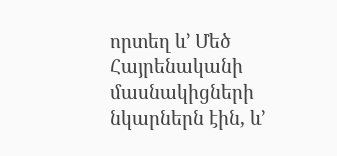որտեղ և’ Մեծ Հայրենականի մասնակիցների նկարներն էին, և’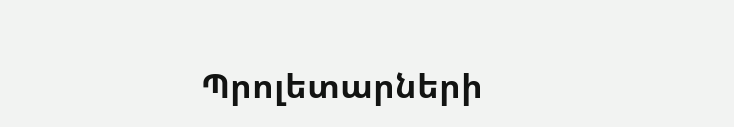Պրոլետարների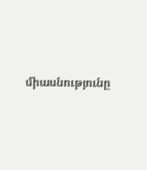միասնությունը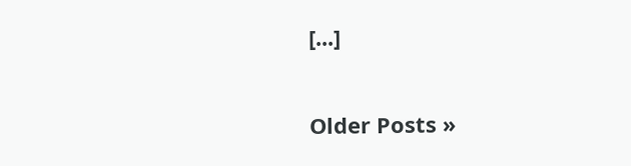[...]

Older Posts »